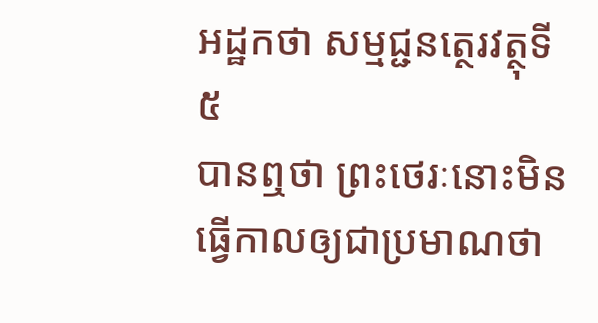អដ្ឋកថា សម្មជ្ជនត្ថេរវត្ថុទី ៥
បានឮថា ព្រះថេរៈនោះមិនធ្វើកាលឲ្យជាប្រមាណថា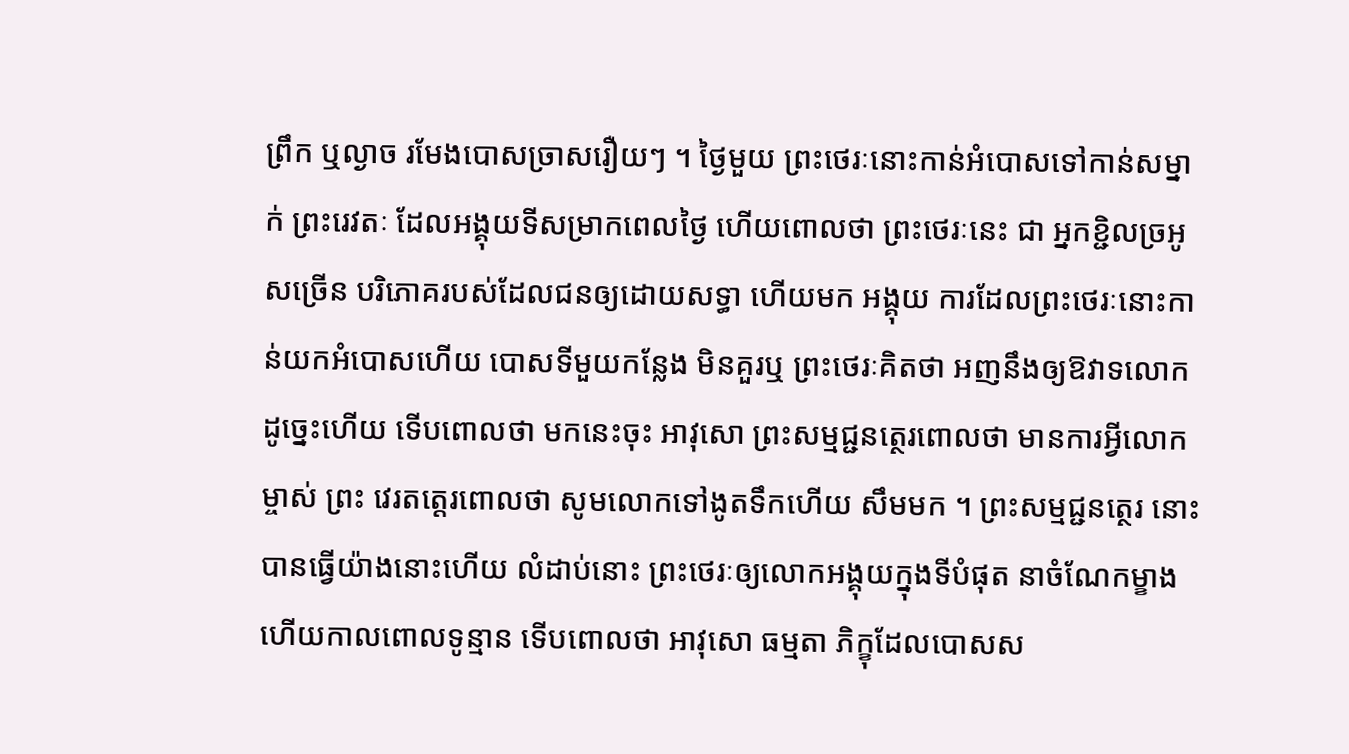ព្រឹក ឬល្ងាច រមែងបោសច្រាសរឿយៗ ។ ថ្ងៃមួយ ព្រះថេរៈនោះកាន់អំបោសទៅកាន់សម្នាក់ ព្រះរេវតៈ ដែលអង្គុយទីសម្រាកពេលថ្ងៃ ហើយពោលថា ព្រះថេរៈនេះ ជា អ្នកខ្ជិលច្រអូសច្រើន បរិភោគរបស់ដែលជនឲ្យដោយសទ្ធា ហើយមក អង្គុយ ការដែលព្រះថេរៈនោះកាន់យកអំបោសហើយ បោសទីមួយកន្លែង មិនគួរឬ ព្រះថេរៈគិតថា អញនឹងឲ្យឱវាទលោក ដូច្នេះហើយ ទើបពោលថា មកនេះចុះ អាវុសោ ព្រះសម្មជ្ជនត្ថេរពោលថា មានការអ្វីលោកម្ចាស់ ព្រះ វេរតត្តេរពោលថា សូមលោកទៅងូតទឹកហើយ សឹមមក ។ ព្រះសម្មជ្ជនត្ថេរ នោះ បានធ្វើយ៉ាងនោះហើយ លំដាប់នោះ ព្រះថេរៈឲ្យលោកអង្គុយក្នុងទីបំផុត នាចំណែកម្ខាង ហើយកាលពោលទូន្មាន ទើបពោលថា អាវុសោ ធម្មតា ភិក្ខុដែលបោសស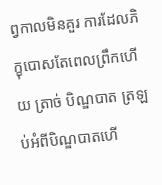ព្វកាលមិនគួរ ការដែលភិក្ខុបោសតែពេលព្រឹកហើយ ត្រាច់ បិណ្ឌបាត ត្រឡប់អំពីបិណ្ឌបាតហើ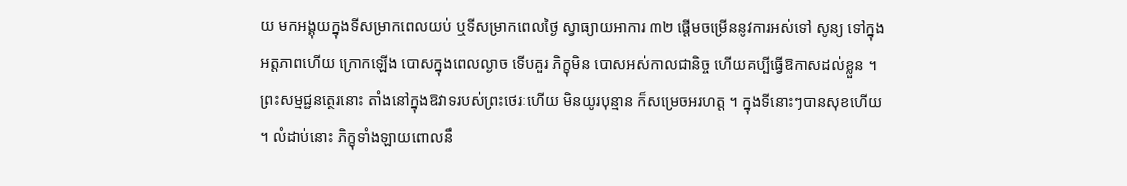យ មកអង្គុយក្នុងទីសម្រាកពេលយប់ ឬទីសម្រាកពេលថ្ងៃ ស្វាធ្យាយអាការ ៣២ ផ្តើមចម្រើននូវការអស់ទៅ សូន្យ ទៅក្នុងអត្តភាពហើយ ក្រោកឡើង បោសក្នុងពេលល្ងាច ទើបគួរ ភិក្ខុមិន បោសអស់កាលជានិច្ច ហើយគប្បីធ្វើឱកាសដល់ខ្លួន ។ ព្រះសម្មជ្ជនត្ថេរនោះ តាំងនៅក្នុងឱវាទរបស់ព្រះថេរៈហើយ មិនយូរបុន្មាន ក៏សម្រេចអរហត្ត ។ ក្នុងទីនោះៗបានសុខហើយ ។ លំដាប់នោះ ភិក្ខុទាំងឡាយពោលនឹ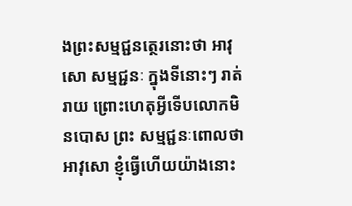ងព្រះសម្មជ្ជនត្ថេរនោះថា អាវុសោ សម្មជ្ជនៈ ក្នុងទីនោះៗ រាត់រាយ ព្រោះហេតុអ្វីទើបលោកមិនបោស ព្រះ សម្មជ្ជនៈពោលថា អាវុសោ ខ្ញុំធ្វើហើយយ៉ាងនោះ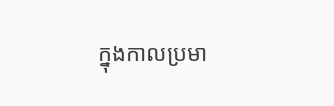ក្នុងកាលប្រមា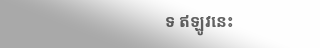ទ ឥឡូវនេះ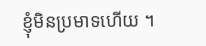ខ្ញុំមិនប្រមាទហើយ ។